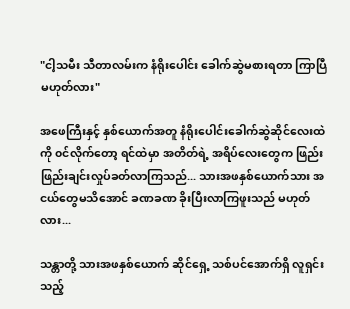"ငါ့သမီး သီတာလမ်းက နံရိုးပေါင်း ခေါက်ဆွဲမစားရတာ ကြာပြီမဟုတ်လား"

အဖေကြီးနှင့် နှစ်ယောက်အတူ နံရိုးပေါင်းခေါက်ဆွဲဆိုင်လေးထဲကို ၀င်လိုက်တော့ ရင်ထဲမှာ အတိတ်ရဲ့ အရိပ်လေးတွေက ဖြည်းဖြည်းချင်းလှုပ်ခတ်လာကြသည်... သားအဖနှစ်ယောက်သား အငယ်တွေမသိအောင် ခဏခဏ ခိုးပြီးလာကြဖူးသည် မဟုတ်လား...

သန္တာတို့ သားအဖနှစ်ယောက် ဆိုင်ရှေ့ သစ်ပင်အောက်ရှိ လူရှင်းသည့်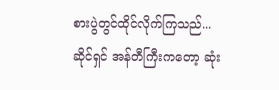စားပွဲတွင်ထိုင်လိုက်ကြသည်... ဆိုင်ရှင် အန်တီကြီးကတော့ ဆုံး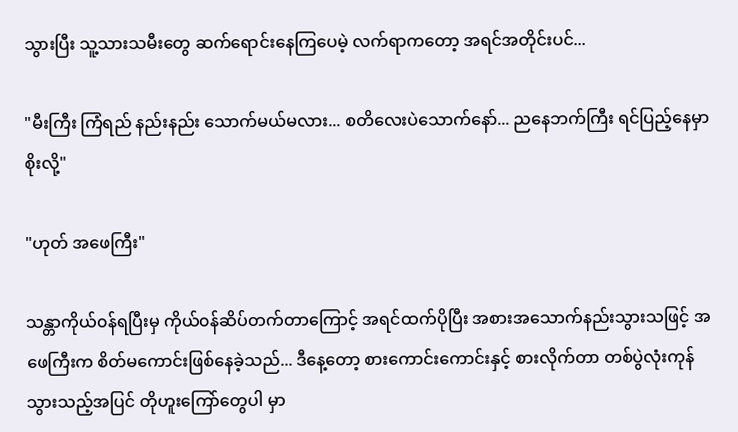သွားပြီး သူ့သားသမီးတွေ ဆက်ရောင်းနေကြပေမဲ့ လက်ရာကတော့ အရင်အတိုင်းပင်...

"မီးကြီး ကြံရည် နည်းနည်း သောက်မယ်မလား... စတိလေးပဲသောက်နော်... ညနေဘက်ကြီး ရင်ပြည့်နေမှာစိုးလို့"

"ဟုတ် အဖေကြီး"

သန္တာကိုယ်၀န်ရပြီးမှ ကိုယ်၀န်ဆိပ်တက်တာကြောင့် အရင်ထက်ပိုပြီး အစားအသောက်နည်းသွားသဖြင့် အဖေကြီးက စိတ်မကောင်းဖြစ်နေခဲ့သည်... ဒီနေ့တော့ စားကောင်းကောင်းနှင့် စားလိုက်တာ တစ်ပွဲလုံးကုန်သွားသည့်အပြင် တိုဟူးကြော်တွေပါ မှာ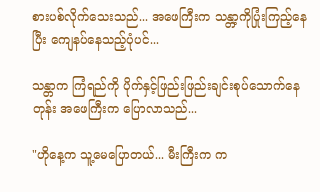စားပစ်လိုက်သေးသည်... အဖေကြီးက သန္တာ့ကိုပြုံးကြည့်နေပြီး ကျေနပ်နေသည့်ပုံပင်...

သန္တာက ကြံရည်ကို ပိုက်နှင့်ဖြည်းဖြည်းချင်းစုပ်သောက်နေတုန်း အဖေကြီးက ပြောလာသည်...

"ဟိုနေ့က သူ့မေပြောတယ်... မီးကြီးက က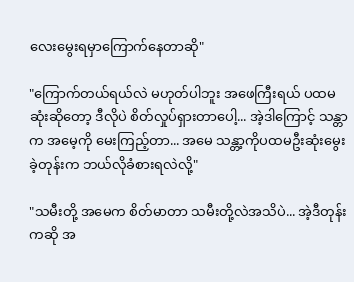လေးမွေးရမှာကြောက်နေတာဆို"

"ကြောက်တယ်ရယ်လဲ မဟုတ်ပါဘူး အဖေကြီးရယ် ပထမဆုံးဆိုတော့ ဒီလိုပဲ စိတ်လှုပ်ရှားတာပေါ့... အဲ့ဒါကြောင့် သန္တာက အမေ့ကို မေးကြည့်တာ... အမေ သန္တာ့ကိုပထမဦးဆုံးမွေးခဲ့တုန်းက ဘယ်လိုခံစားရလဲလို့"

"သမီးတို့ အမေက စိတ်မာတာ သမီးတို့လဲအသိပဲ... အဲ့ဒီတုန်းကဆို အ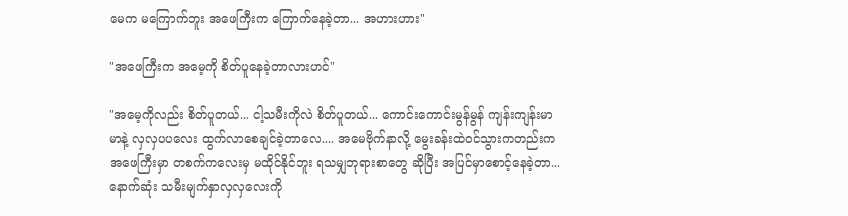မေက မကြောက်ဘူး အဖေကြီးက ကြောက်နေခဲ့တာ... အဟားဟား"

"အဖေကြီးက အမေ့ကို စိတ်ပူနေခဲ့တာလားဟင်"

"အမေ့ကိုလည်း စိတ်ပူတယ်... ငါ့သမီးကိုလဲ စိတ်ပူတယ်... ကောင်းကောင်းမွန်မွန် ကျန်းကျန်းမာမာနဲ့ လှလှပပလေး ထွက်လာစေချင်ခဲ့တာလေ.... အမေဗိုက်နာလို့ မွေးခန်းထဲ၀င်သွားကတည်းက အဖေကြီးမှာ တစက်ကလေးမှ မထိုင်နိုင်ဘူး ရသမျှဘုရားစာတွေ ဆိုပြီး အပြင်မှာစောင့်နေခဲ့တာ... နောက်ဆုံး သမီးမျက်နှာလှလှလေးကို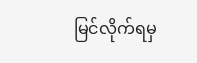မြင်လိုက်ရမှ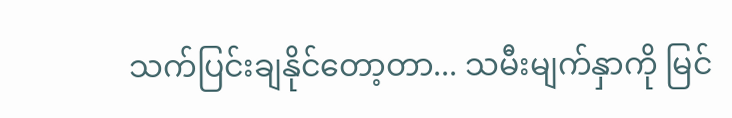သက်ပြင်းချနိုင်တော့တာ... သမီးမျက်နှာကို မြင်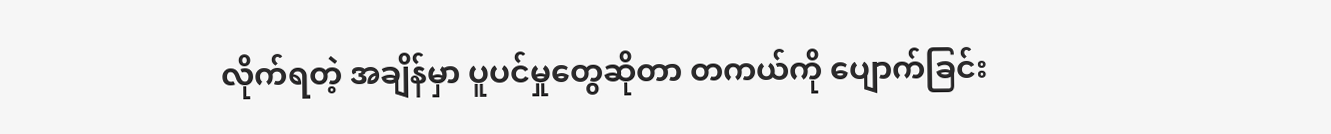လိုက်ရတဲ့ အချိန်မှာ ပူပင်မှုတွေဆိုတာ တကယ်ကို ပျောက်ခြင်း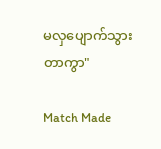မလှပျောက်သွားတာကွာ"

Match Made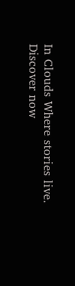In Clouds Where stories live. Discover now